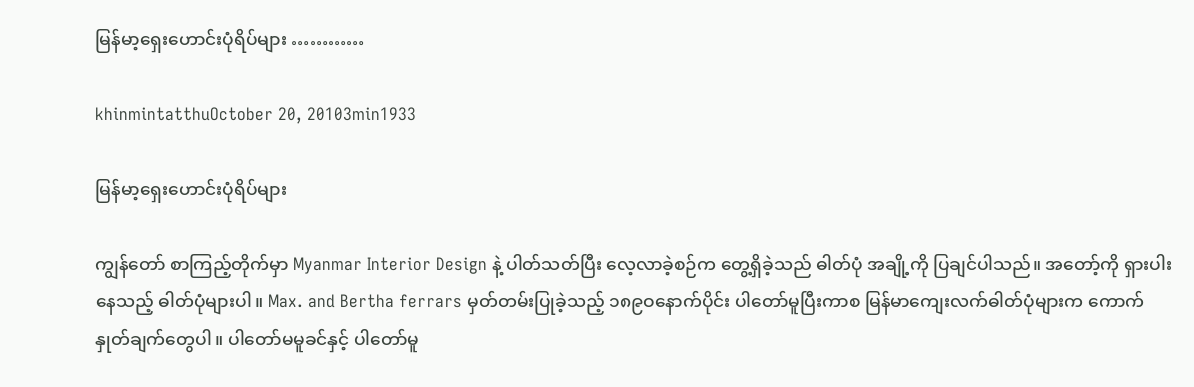မြန်မာ့ရှေးဟောင်းပုံရိပ်များ …………

khinmintatthuOctober 20, 20103min1933

မြန်မာ့ရှေးဟောင်းပုံရိပ်များ

ကျွန်တော် စာကြည့်တိုက်မှာ Myanmar Interior Design နဲ့ ပါတ်သတ်ပြီး လေ့လာခဲ့စဉ်က တွေ့ရှိခဲ့သည် ဓါတ်ပုံ အချို့ကို ပြချင်ပါသည်။ အတော့်ကို ရှားပါးနေသည့် ဓါတ်ပုံများပါ။ Max. and Bertha ferrars မှတ်တမ်းပြုခဲ့သည့် ၁၈၉ဝနောက်ပိုင်း ပါတော်မူပြီးကာစ မြန်မာကျေးလက်ဓါတ်ပုံများက ကောက်နှုတ်ချက်တွေပါ။ ပါတော်မမူခင်နှင့် ပါတော်မူ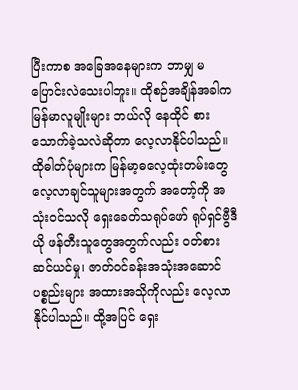ပြီးကာစ အခြေအနေများက ဘာမျှ မပြောင်းလဲသေးပါဘူး။ ထိုစဉ်အချိန်အခါက မြန်မာလူမျိုးများ ဘယ်လို နေထိုင် စားသောက်ခဲ့သလဲဆိုတာ လေ့လာနိုင်ပါသည်။ ထိုဓါတ်ပုံများက မြန်မာ့ဓလေ့ထုံးတမ်းတွေ လေ့လာချင်သူများအတွက် အတော့်ကို အသုံးဝင်သလို ရှေးခေတ်သရုပ်ဖော် ရုပ်ရှင်ဗွီဒီယို ဖန်တီးသူတွေအတွက်လည်း ဝတ်စားဆင်ယင်မှု၊ ဇာတ်ဝင်ခန်းအသုံးအဆောင် ပစ္စည်းများ အထားအသိုကိုလည်း လေ့လာနိုင်ပါသည်။ ထို့အပြင် ရှေး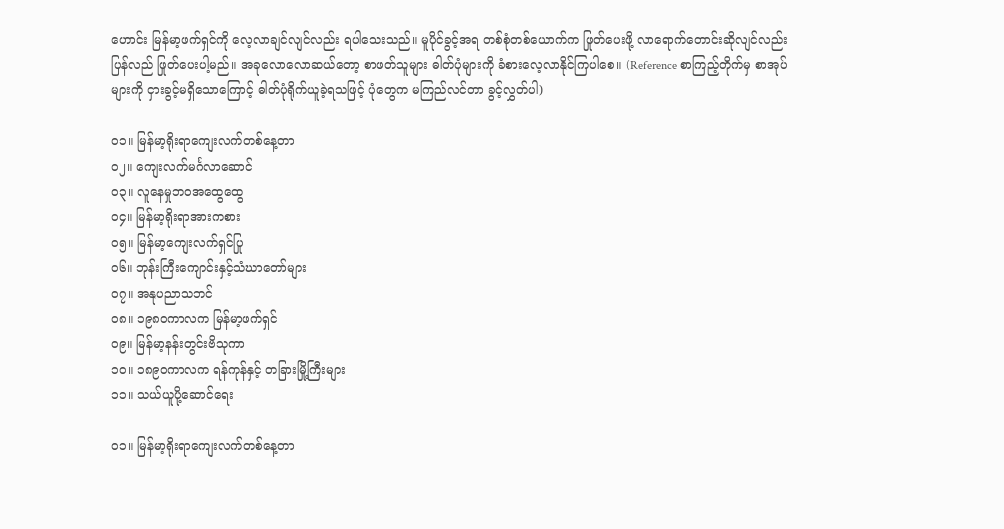ဟောင်း မြန်မာ့ဖက်ရှင်ကို လေ့လာချင်လျင်လည်း ရပါသေးသည်။ မူပိုင်ခွင့်အရ တစ်စုံတစ်ယောက်က ဖြုတ်ပေးဖို့ လာရောက်တောင်းဆိုလျင်လည်း ပြန်လည် ဖြုတ်ပေးပါ့မည်။ အခုလောလောဆယ်တော့ စာဖတ်သူများ ဓါတ်ပုံများကို ခံစားလေ့လာနိုင်ကြပါစေ။ (Reference စာကြည့်တိုက်မှ စာအုပ်များကို ငှားခွင့်မရှိသောကြောင့် ဓါတ်ပုံရိုက်ယူခဲ့ရသဖြင့် ပုံတွေက မကြည်လင်တာ ခွင့်လွှတ်ပါ)

၀၁။ မြန်မာ့ရိုးရာကျေးလက်တစ်နေ့တာ
၀၂။ ကျေးလက်မင်္ဂလာဆောင်
၀၃။ လူနေမှုဘဝအထွေထွေ
၀၄။ မြန်မာ့ရိုးရာအားကစား
၀၅။ မြန်မာ့ကျေးလက်ရှင်ပြု
၀၆။ ဘုန်းကြီးကျောင်းနှင့်သံဃာတော်များ
၀၇။ အနုပညာသဘင်
၀၈။ ၁၉၈ဝကာလက မြန်မာ့ဖက်ရှင်
၀၉။ မြန်မာ့နန်းတွင်းဗိသုကာ
၁၀။ ၁၈၉ဝကာလက ရန်ကုန်နှင့် တခြားမြို့ကြီးများ
၁၁။ သယ်ယူပို့ဆောင်ရေး

၀၁။ မြန်မာ့ရိုးရာကျေးလက်တစ်နေ့တာ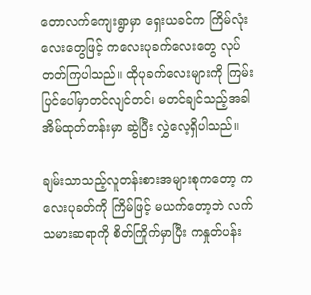တောလက်ကျေးရွာမှာ ရှေးယခင်က ကြိမ်လုံးလေးတွေဖြင့် ကလေးပုခက်လေးတွေ လုပ်တတ်ကြပါသည်။ ထိုပုခက်လေးများကို ကြမ်းပြင်ပေါ်မှာတင်လျင်တင်၊ မတင်ချင်သည့်အခါ အိမ်ထုတ်တန်းမှာ ဆွဲပြီး လွှဲလေ့ရှိပါသည်။

ချမ်းသာသည့်လူတန်းစားအများစုကတော့ ကလေးပုခတ်ကို ကြိမ်ဖြင့် မယက်တော့ဘဲ လက်သမားဆရာကို စိတ်ကြိုက်မှာပြီး ကနှုတ်ပန်း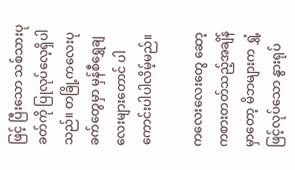ဖြင့် ပြီးသော သစ်သားပုခတ်ကို ပြုလုပ်လေ့ရှိပါသည်။ တခြို့ကလေးပုခက်တွေမှာ မှန်စီရွှေချလေးများတောင် ပါကောင်းပါပါလိမ့်မည်။

ကလေးလေးတွေ ဆော့ကစားတတ်သည့်အချိန်မှာတော့ မိဘများက ရွှံ့ဖြင့်လုပ်သော နွားရုပ်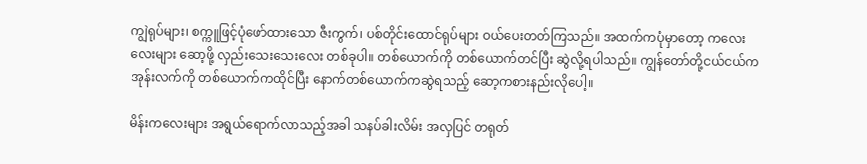ကျွဲရုပ်များ၊ စက္ကူဖြင့်ပုံဖော်ထားသော ဇီးကွက်၊ ပစ်တိုင်းထောင်ရုပ်များ ဝယ်ပေးတတ်ကြသည်။ အထက်ကပုံမှာတော့ ကလေးလေးများ ဆော့ဖို့ လှည်းသေးသေးလေး တစ်ခုပါ။ တစ်ယောက်ကို တစ်ယောက်တင်ပြီး ဆွဲလို့ရပါသည်။ ကျွန်တော်တို့ငယ်ငယ်က အုန်းလက်ကို တစ်ယောက်ကထိုင်ပြီး နောက်တစ်ယောက်ကဆွဲရသည့် ဆော့ကစားနည်းလိုပေါ့။

မိန်းကလေးများ အရွယ်ရောက်လာသည့်အခါ သနပ်ခါးလိမ်း အလှပြင် တရုတ်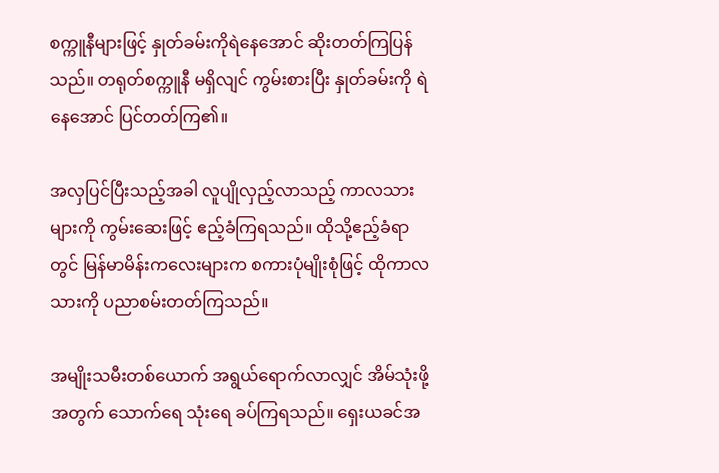စက္ကူနီများဖြင့် နှုတ်ခမ်းကိုရဲနေအောင် ဆိုးတတ်ကြပြန်သည်။ တရုတ်စက္ကူနီ မရှိလျင် ကွမ်းစားပြီး နှုတ်ခမ်းကို ရဲနေအောင် ပြင်တတ်ကြ၏။

အလှပြင်ပြီးသည့်အခါ လူပျိုလှည့်လာသည့် ကာလသားများကို ကွမ်းဆေးဖြင့် ဧည့်ခံကြရသည်။ ထိုသို့ဧည့်ခံရာတွင် မြန်မာမိန်းကလေးများက စကားပုံမျိုးစုံဖြင့် ထိုကာလသားကို ပညာစမ်းတတ်ကြသည်။

အမျိုးသမီးတစ်ယောက် အရွယ်ရောက်လာလျှင် အိမ်သုံးဖို့အတွက် သောက်ရေ သုံးရေ ခပ်ကြရသည်။ ရှေးယခင်အ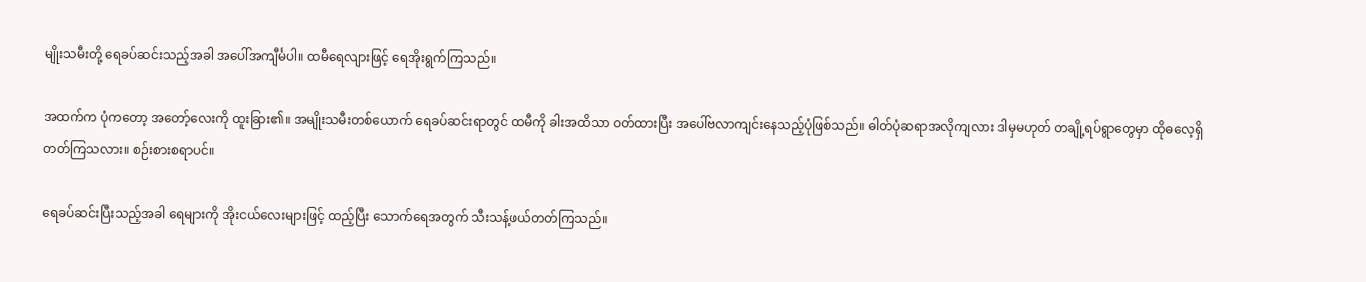မျိုးသမီးတို့ ရေခပ်ဆင်းသည့်အခါ အပေါ်အကျီင်္မပါ။ ထမီရေလျားဖြင့် ရေအိုးရွက်ကြသည်။

အထက်က ပုံကတော့ အတော့်လေးကို ထူးခြား၏။ အမျိုးသမီးတစ်ယောက် ရေခပ်ဆင်းရာတွင် ထမီကို ခါးအထိသာ ဝတ်ထားပြီး အပေါ်ဗလာကျင်းနေသည့်ပုံဖြစ်သည်။ ဓါတ်ပုံဆရာအလိုကျလား ဒါမှမဟုတ် တချို့ရပ်ရွာတွေမှာ ထိုဓလေ့ရှိတတ်ကြသလား။ စဉ်းစားစရာပင်။

ရေခပ်ဆင်းပြီးသည့်အခါ ရေများကို အိုးငယ်လေးများဖြင့် ထည့်ပြီး သောက်ရေအတွက် သီးသန့်ဖယ်တတ်ကြသည်။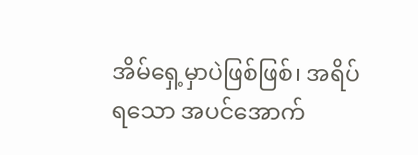အိမ်ရှေ့မှာပဲဖြစ်ဖြစ်၊ အရိပ်ရသော အပင်အောက်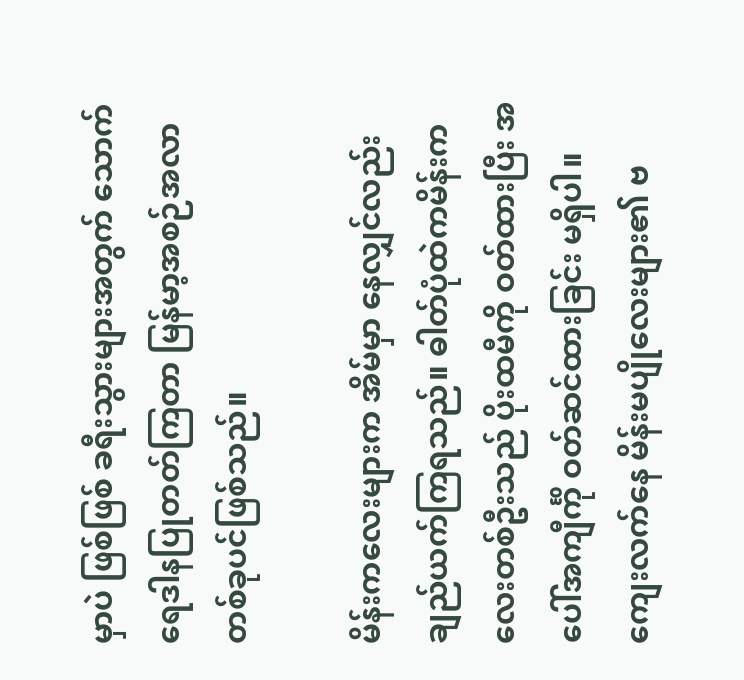မှာပဲ ဖြစ်ဖြစ် ခရီးသွားများအတွက် သောက်ရေဒါနပြုတတ်ကြတာ မြန်မာ့အစဉ်အလာတစ်ခုပင်ဖြစ်သည်။

မိန်းကလေးများက အိမ်မှာ နေလျှင်လည်း ချည်ယက်ကြရသည်။ ဓါတ်ပုံထဲကမိန်းကလေးတစ်ဦးသည် ပိုးထမီကို ဝတ်ထားပြီး အပေါ်အကျီင်္ကို ဝတ်ဆင်ထားခြင်း မရှိပါ။ ကျေးလက်နေ မိန်းမပျိုလေးများ၏ ဗ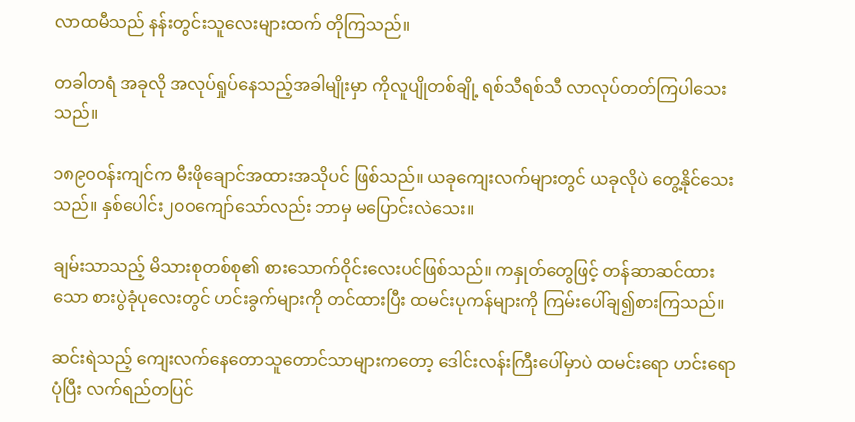လာထမီသည် နန်းတွင်းသူလေးများထက် တိုကြသည်။

တခါတရံ အခုလို အလုပ်ရှုပ်နေသည့်အခါမျိုးမှာ ကိုလူပျိုတစ်ချို့ ရစ်သီရစ်သီ လာလုပ်တတ်ကြပါသေးသည်။

၁၈၉၀ဝန်းကျင်က မီးဖိုချောင်အထားအသိုပင် ဖြစ်သည်။ ယခုကျေးလက်များတွင် ယခုလိုပဲ တွေ့နိုင်သေးသည်။ နှစ်ပေါင်း၂၀ဝကျော်သော်လည်း ဘာမှ မပြောင်းလဲသေး။

ချမ်းသာသည့် မိသားစုတစ်စု၏ စားသောက်ဝိုင်းလေးပင်ဖြစ်သည်။ ကနှုတ်တွေဖြင့် တန်ဆာဆင်ထားသော စားပွဲခုံပုလေးတွင် ဟင်းခွက်များကို တင်ထားပြီး ထမင်းပုကန်များကို ကြမ်းပေါ်ချ၍စားကြသည်။

ဆင်းရဲသည့် ကျေးလက်နေတောသူတောင်သာများကတော့ ဒေါင်းလန်းကြီးပေါ်မှာပဲ ထမင်းရော ဟင်းရောပုံပြီး လက်ရည်တပြင်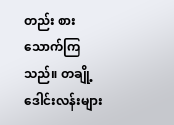တည်း စားသောက်ကြသည်။ တချို့ဒေါင်းလန်းများ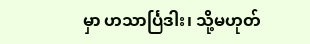မှာ ဟသာင်္ပြဒါး၊ သို့မဟုတ်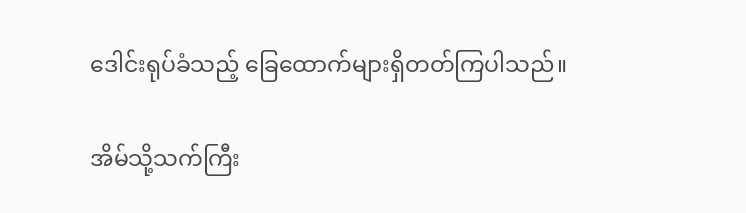ဒေါင်းရုပ်ခံသည့် ခြေထောက်များရှိတတ်ကြပါသည်။

အိမ်သို့သက်ကြီး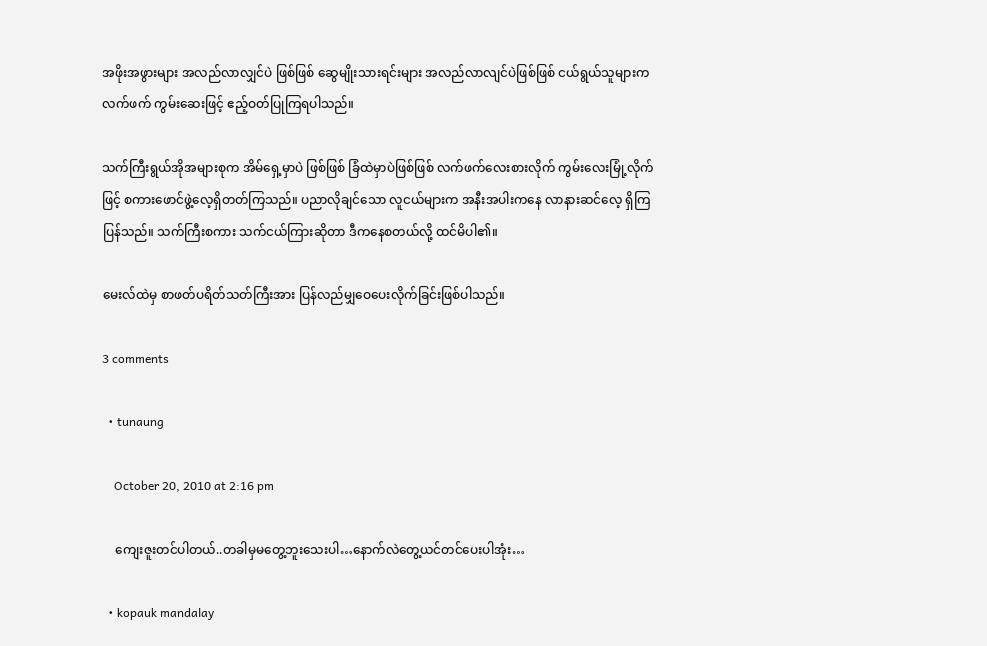အဖိုးအဖွားများ အလည်လာလျှင်ပဲ ဖြစ်ဖြစ် ဆွေမျိုးသားရင်းများ အလည်လာလျင်ပဲဖြစ်ဖြစ် ငယ်ရွယ်သူများက လက်ဖက် ကွမ်းဆေးဖြင့် ဧည့်ဝတ်ပြုကြရပါသည်။

သက်ကြီးရွယ်အိုအများစုက အိမ်ရှေ့မှာပဲ ဖြစ်ဖြစ် ခြံထဲမှာပဲဖြစ်ဖြစ် လက်ဖက်လေးစားလိုက် ကွမ်းလေးမြုံ့လိုက်ဖြင့် စကားဖောင်ဖွဲ့လေ့ရှိတတ်ကြသည်။ ပညာလိုချင်သော လူငယ်များက အနီးအပါးကနေ လာနားဆင်လေ့ ရှိကြပြန်သည်။ သက်ကြီးစကား သက်ငယ်ကြားဆိုတာ ဒီကနေစတယ်လို့ ထင်မိပါ၏။

မေးလ်ထဲမှ စာဖတ်ပရိတ်သတ်ကြီးအား ပြန်လည်မျှဝေပေးလိုက်ခြင်းဖြစ်ပါသည်။

3 comments

  • tunaung

    October 20, 2010 at 2:16 pm

    ကျေးဇူးတင်ပါတယ်..တခါမှမတွေ့ဘူးသေးပါ…နောက်လဲတွေ့ယင်တင်ပေးပါအုံး…

  • kopauk mandalay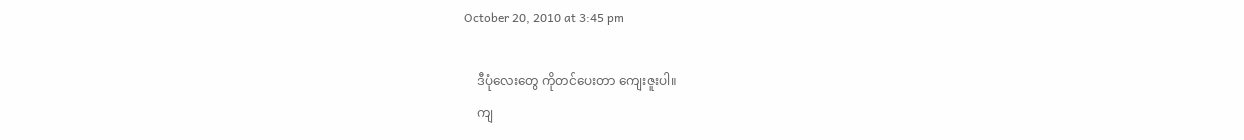October 20, 2010 at 3:45 pm

    ဒီပုံလေးတွေ ကိုတင်ပေးတာ ကျေးဇူးပါ။
    ကျ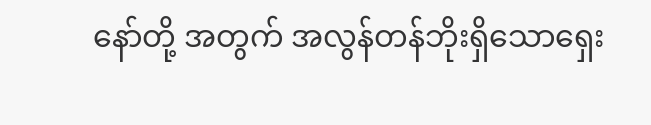နော်တို့ အတွက် အလွန်တန်ဘိုးရှိသောရှေး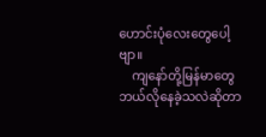ဟောင်းပုံလေးတွေပေါ့ဗျာ။
    ကျနော်တို့မြန်မာတွေ ဘယ်လိုနေခဲ့သလဲဆိုတာ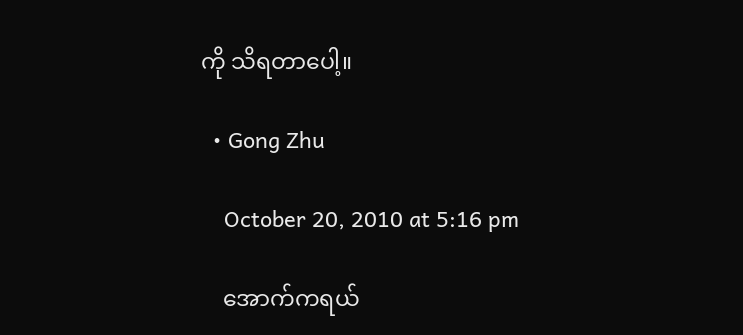ကို သိရတာပေါ့။

  • Gong Zhu

    October 20, 2010 at 5:16 pm

    အောက်ကရယ်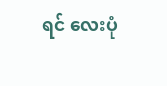ရင် လေးပုံ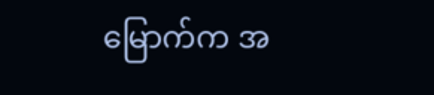မြောက်က အ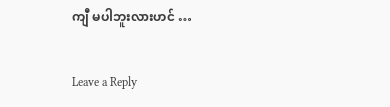ကျီ မပါဘူးလားဟင် …

Leave a Reply